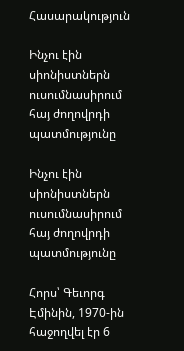Հասարակություն

Ինչու էին սիոնիստներն ուսումնասիրում հայ ժողովրդի պատմությունը

Ինչու էին սիոնիստներն ուսումնասիրում հայ ժողովրդի պատմությունը

Հորս՝ Գեւորգ Էմինին, 1970-ին հաջողվել էր 6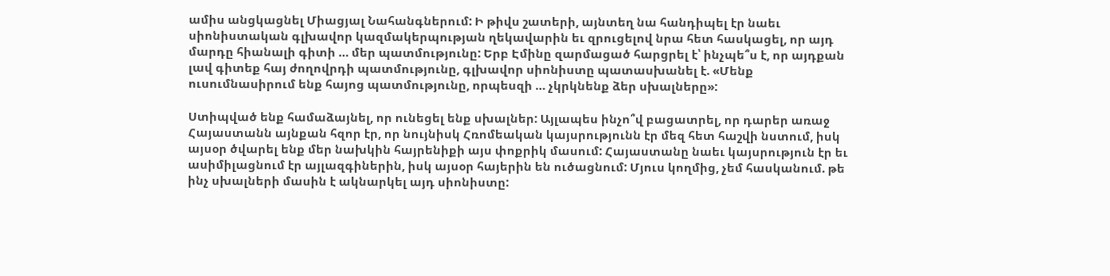ամիս անցկացնել Միացյալ Նահանգներում: Ի թիվս շատերի, այնտեղ նա հանդիպել էր նաեւ սիոնիստական գլխավոր կազմակերպության ղեկավարին եւ զրուցելով նրա հետ հասկացել, որ այդ մարդը հիանալի գիտի … մեր պատմությունը: Երբ Էմինը զարմացած հարցրել է՝ ինչպե՞ս է, որ այդքան լավ գիտեք հայ ժողովրդի պատմությունը, գլխավոր սիոնիստը պատասխանել է. «Մենք ուսումնասիրում ենք հայոց պատմությունը, որպեսզի … չկրկնենք ձեր սխալները»:

Ստիպված ենք համաձայնել, որ ունեցել ենք սխալներ: Այլապես ինչո՞վ բացատրել, որ դարեր առաջ Հայաստանն այնքան հզոր էր, որ նույնիսկ Հռոմեական կայսրությունն էր մեզ հետ հաշվի նստում, իսկ այսօր ծվարել ենք մեր նախկին հայրենիքի այս փոքրիկ մասում: Հայաստանը նաեւ կայսրություն էր եւ ասիմիլացնում էր այլազգիներին, իսկ այսօր հայերին են ուծացնում: Մյուս կողմից, չեմ հասկանում. թե ինչ սխալների մասին է ակնարկել այդ սիոնիստը: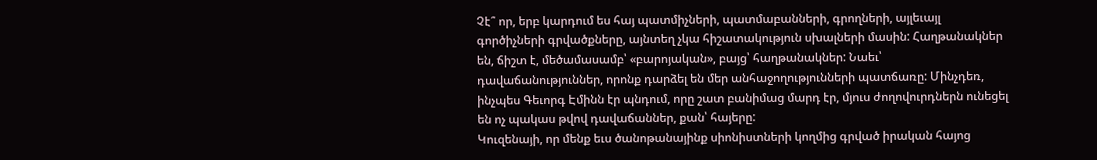Չէ՞ որ, երբ կարդում ես հայ պատմիչների, պատմաբանների, գրողների, այլեւայլ գործիչների գրվածքները, այնտեղ չկա հիշատակություն սխալների մասին: Հաղթանակներ են, ճիշտ է, մեծամասամբ՝ «բարոյական», բայց՝ հաղթանակներ: Նաեւ՝  դավաճանություններ, որոնք դարձել են մեր անհաջողությունների պատճառը: Մինչդեռ, ինչպես Գեւորգ Էմինն էր պնդում, որը շատ բանիմաց մարդ էր, մյուս ժողովուրդներն ունեցել են ոչ պակաս թվով դավաճաններ, քան՝ հայերը:
Կուզենայի, որ մենք եւս ծանոթանայինք սիոնիստների կողմից գրված իրական հայոց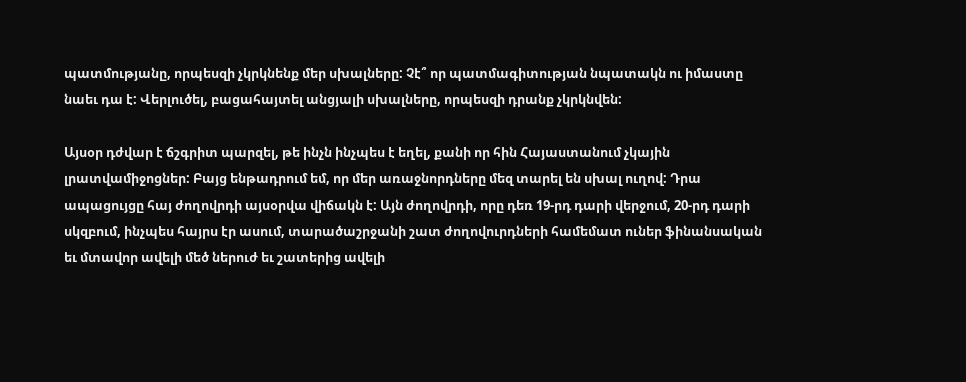պատմությանը, որպեսզի չկրկնենք մեր սխալները: Չէ՞ որ պատմագիտության նպատակն ու իմաստը նաեւ դա է: Վերլուծել, բացահայտել անցյալի սխալները, որպեսզի դրանք չկրկնվեն:

Այսօր դժվար է ճշգրիտ պարզել, թե ինչն ինչպես է եղել, քանի որ հին Հայաստանում չկային լրատվամիջոցներ: Բայց ենթադրում եմ, որ մեր առաջնորդները մեզ տարել են սխալ ուղով: Դրա ապացույցը հայ ժողովրդի այսօրվա վիճակն է: Այն ժողովրդի, որը դեռ 19-րդ դարի վերջում, 20-րդ դարի սկզբում, ինչպես հայրս էր ասում, տարածաշրջանի շատ ժողովուրդների համեմատ ուներ ֆինանսական եւ մտավոր ավելի մեծ ներուժ եւ շատերից ավելի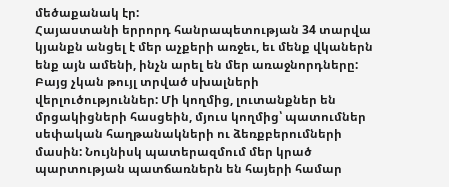մեծաքանակ էր:
Հայաստանի երրորդ հանրապետության 34 տարվա կյանքն անցել է մեր աչքերի առջեւ, եւ մենք վկաներն ենք այն ամենի, ինչն արել են մեր առաջնորդները: Բայց չկան թույլ տրված սխալների վերլուծություններ: Մի կողմից, լուտանքներ են մրցակիցների հասցեին, մյուս կողմից՝ պատումներ սեփական հաղթանակների ու ձեռքբերումների մասին: Նույնիսկ պատերազմում մեր կրած պարտության պատճառներն են հայերի համար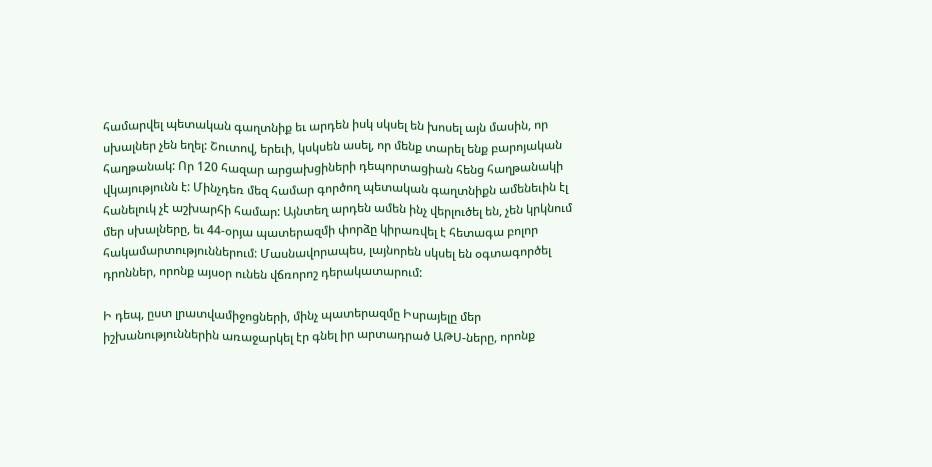համարվել պետական գաղտնիք եւ արդեն իսկ սկսել են խոսել այն մասին, որ սխալներ չեն եղել: Շուտով, երեւի, կսկսեն ասել, որ մենք տարել ենք բարոյական հաղթանակ: Որ 120 հազար արցախցիների դեպորտացիան հենց հաղթանակի վկայությունն է: Մինչդեռ մեզ համար գործող պետական գաղտնիքն ամենեւին էլ հանելուկ չէ աշխարհի համար: Այնտեղ արդեն ամեն ինչ վերլուծել են, չեն կրկնում մեր սխալները, եւ 44-օրյա պատերազմի փորձը կիրառվել է հետագա բոլոր հակամարտություններում: Մասնավորապես, լայնորեն սկսել են օգտագործել դրոններ, որոնք այսօր ունեն վճռորոշ դերակատարում:

Ի դեպ, ըստ լրատվամիջոցների, մինչ պատերազմը Իսրայելը մեր իշխանություններին առաջարկել էր գնել իր արտադրած ԱԹՍ-ները, որոնք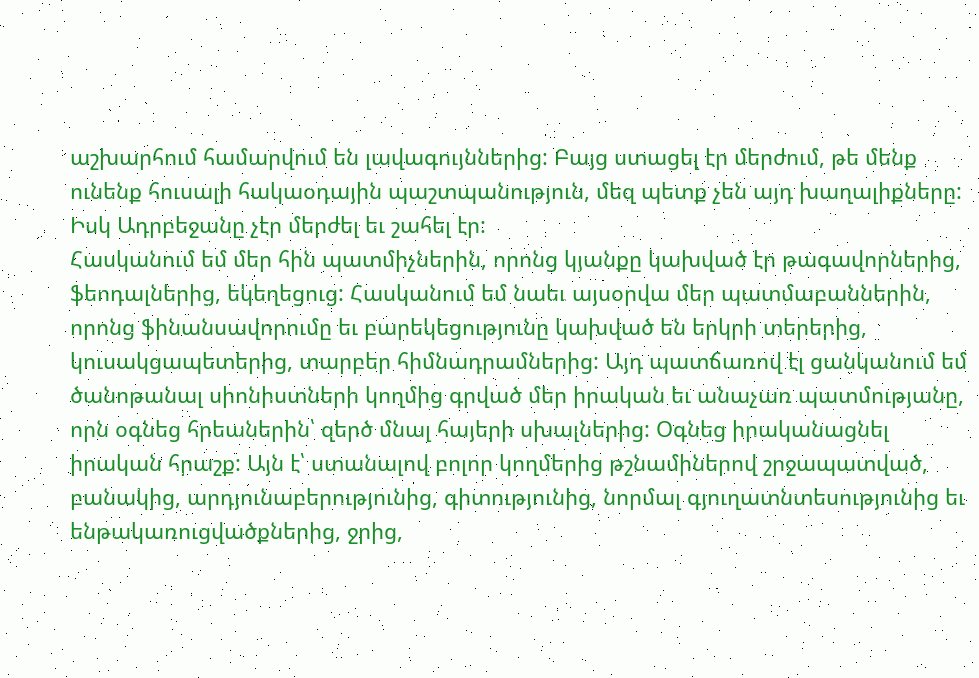աշխարհում համարվում են լավագույններից: Բայց ստացել էր մերժում, թե մենք ունենք հուսալի հակաօդային պաշտպանություն, մեզ պետք չեն այդ խաղալիքները: Իսկ Ադրբեջանը չէր մերժել եւ շահել էր:
Հասկանում եմ մեր հին պատմիչներին, որոնց կյանքը կախված էր թագավորներից, ֆեոդալներից, եկեղեցուց: Հասկանում եմ նաեւ այսօրվա մեր պատմաբաններին, որոնց ֆինանսավորումը եւ բարեկեցությունը կախված են երկրի տերերից, կուսակցապետերից, տարբեր հիմնադրամներից: Այդ պատճառով էլ ցանկանում եմ ծանոթանալ սիոնիստների կողմից գրված մեր իրական եւ անաչառ պատմությանը, որն օգնեց հրեաներին՝ զերծ մնալ հայերի սխալներից: Օգնեց իրականացնել իրական հրաշք: Այն է՝ ստանալով բոլոր կողմերից թշնամիներով շրջապատված, բանակից, արդյունաբերությունից, գիտությունից, նորմալ գյուղատնտեսությունից եւ ենթակառուցվածքներից, ջրից,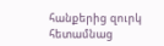հանքերից զուրկ հետամնաց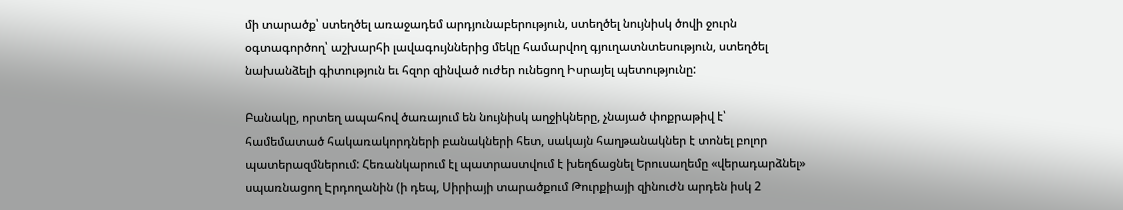մի տարածք՝ ստեղծել առաջադեմ արդյունաբերություն, ստեղծել նույնիսկ ծովի ջուրն օգտագործող՝ աշխարհի լավագույններից մեկը համարվող գյուղատնտեսություն, ստեղծել նախանձելի գիտություն եւ հզոր զինված ուժեր ունեցող Իսրայել պետությունը:

Բանակը, որտեղ ապահով ծառայում են նույնիսկ աղջիկները, չնայած փոքրաթիվ է՝ համեմատած հակառակորդների բանակների հետ, սակայն հաղթանակներ է տոնել բոլոր պատերազմներում: Հեռանկարում էլ պատրաստվում է խեղճացնել Երուսաղեմը «վերադարձնել» սպառնացող Էրդողանին (ի դեպ, Սիրիայի տարածքում Թուրքիայի զինուժն արդեն իսկ 2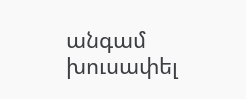անգամ խուսափել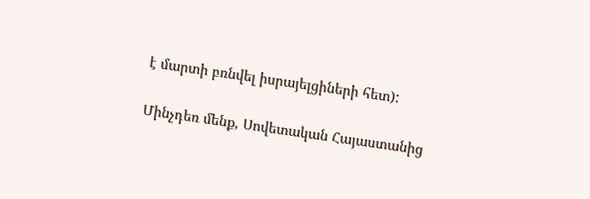է մարտի բռնվել իսրայելցիների հետ):

Մինչդեռ մենք, Սովետական Հայաստանից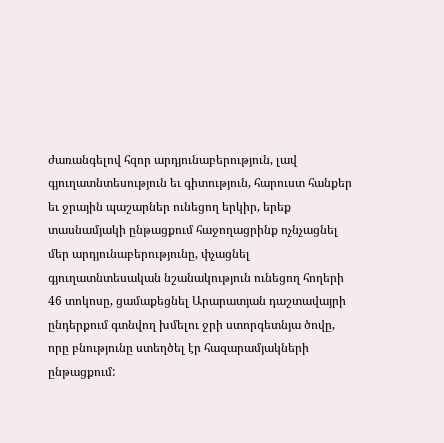ժառանգելով հզոր արդյունաբերություն, լավ գյուղատնտեսություն եւ գիտություն, հարուստ հանքեր եւ ջրային պաշարներ ունեցող երկիր, երեք տասնամյակի ընթացքում հաջողացրինք ոչնչացնել մեր արդյունաբերությունը, փչացնել գյուղատնտեսական նշանակություն ունեցող հողերի 46 տոկոսը, ցամաքեցնել Արարատյան դաշտավայրի ընդերքում գտնվող խմելու ջրի ստորգետնյա ծովը, որը բնությունը ստեղծել էր հազարամյակների ընթացքում: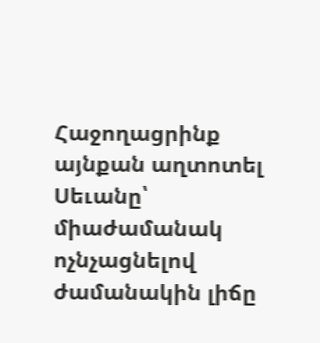Հաջողացրինք այնքան աղտոտել Սեւանը՝ միաժամանակ ոչնչացնելով ժամանակին լիճը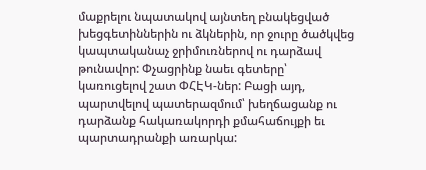մաքրելու նպատակով այնտեղ բնակեցված խեցգետիններին ու ձկներին, որ ջուրը ծածկվեց կապտականաչ ջրիմուռներով ու դարձավ թունավոր: Փչացրինք նաեւ գետերը՝ կառուցելով շատ ՓՀԷԿ-ներ: Բացի այդ, պարտվելով պատերազմում՝ խեղճացանք ու դարձանք հակառակորդի քմահաճույքի եւ պարտադրանքի առարկա: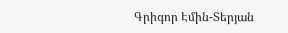Գրիգոր Էմին-Տերյան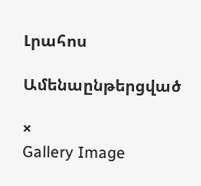Լրահոս

Ամենաընթերցված

×
Gallery Image